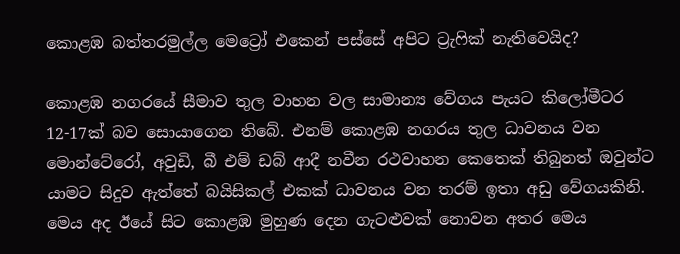කොළඹ බත්තරමුල්ල මෙට්‍රෝ එකෙන් පස්සේ අපිට ට්‍රැෆික් නැතිවෙයිද?

කොළඹ නගරයේ සීමාව තුල වාහන වල සාමාන්‍ය වේගය පැයට කිලෝමීටර 12-17ක් බව සොයාගෙන තිබේ. එනම් කොළඹ නගරය තුල ධාවනය වන මොන්ටේරෝ, අවුඩි, බී එම් ඩබ් ආදී නවීන රථවාහන කෙතෙක් තිබුනත් ඔවුන්ට යාමට සිදුව ඇත්තේ බයිසිකල් එකක් ධාවනය වන තරම් ඉතා අඩු වේගයකිනි. මෙය අද ඊයේ සිට කොළඹ මුහුණ දෙන ගැටළුවක් නොවන අතර මෙය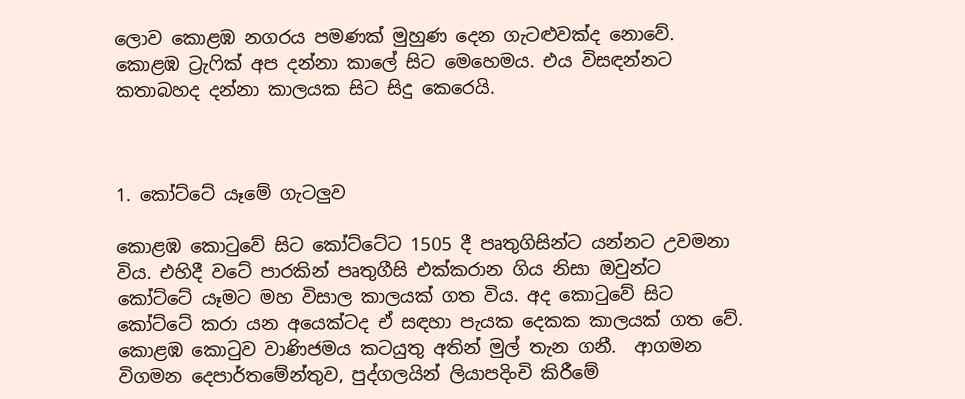ලොව කොළඹ නගරය පමණක් මුහුණ දෙන ගැටළුවක්ද නොවේ. කොළඹ ට්‍රැෆික් අප දන්නා කාලේ සිට මෙහෙමය. එය විසඳන්නට කතාබහද දන්නා කාලයක සිට සිදු කෙරෙයි.



1. කෝට්ටේ යෑමේ ගැටලුව

කොළඹ කොටුවේ සිට කෝට්ටේට 1505 දී පෘතුගිසින්ට යන්නට උවමනා විය. එහිදී වටේ පාරකින් පෘතුගීසි එක්කරාන ගිය නිසා ඔවුන්ට කෝට්ටේ යෑමට මහ විසාල කාලයක් ගත විය. අද කොටුවේ සිට කෝට්ටේ කරා යන අයෙක්ටද ඒ සඳහා පැයක දෙකක කාලයක් ගත වේ. කොළඹ කොටුව වාණිජමය කටයුතු අතින් මුල් තැන ගනී.  ආගමන විගමන දෙපාර්තමේන්තුව, පුද්ගලයින් ලියාපදිංචි කිරීමේ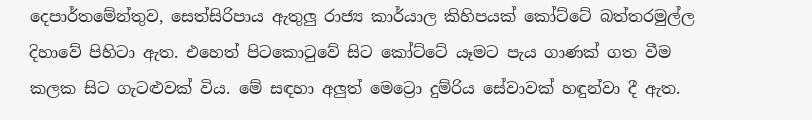දෙපාර්තමේන්තුව, සෙත්සිරිපාය ඇතුලු රාජ්‍ය කාර්යාල කිහිපයක් කෝට්ටේ බත්තරමුල්ල දිහාවේ පිහිටා ඇත. එහෙත් පිටකොටුවේ සිට කෝට්ටේ යෑමට පැය ගාණක් ගත වීම කලක සිට ගැටළුවක් විය. මේ සඳහා අලුත් මෙට්‍රො දුම්රිය සේවාවක් හඳුන්වා දී ඇත.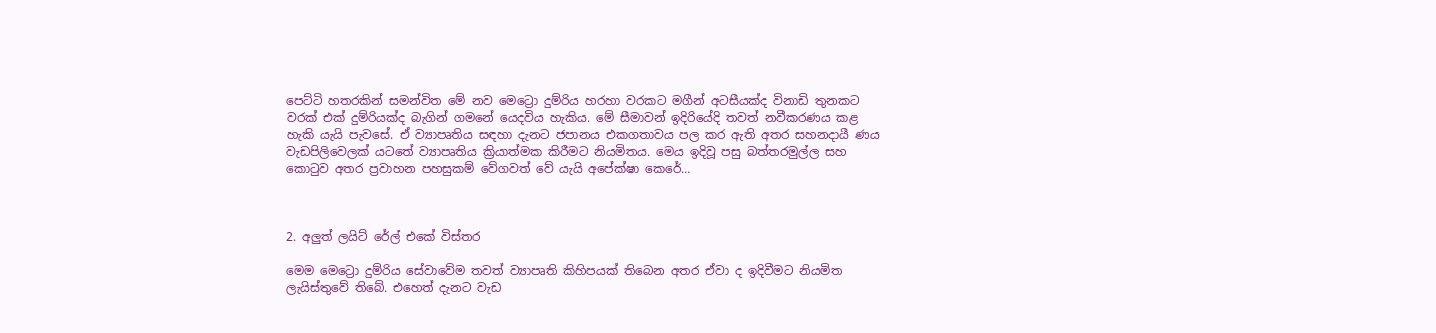පෙට්ටි හතරකින් සමන්විත මේ නව මෙට්‍රො දුම්රිය හරහා වරකට මගීන් අටසීයක්ද විනාඩි තුනකට වරක් එක් දුම්රියක්ද බැගින් ගමනේ යෙදවිය හැකිය. මේ සීමාවන් ඉදිරියේදි තවත් නවීකරණය කළ හැකි යැයි පැවසේ. ඒ ව්‍යාපෘතිය සඳහා දැනට ජපානය එකගතාවය පල කර ඇති අතර සහනදායී ණය වැඩපිලිවෙලක් යටතේ ව්‍යාපෘතිය ක්‍රියාත්මක කිරීමට නියමිතය. මෙය ඉදිවූ පසු බත්තරමුල්ල සහ කොටුව අතර ප්‍රවාහන පහසුකම් වේගවත් වේ යැයි අපේක්ෂා කෙරේ…



2. අලුත් ලයිට් රේල් එකේ විස්තර

මෙම මෙට්‍රො දුම්රිය සේවාවේම තවත් ව්‍යාපෘති කිහිපයක් තිබෙන අතර ඒවා ද ඉදිවීමට නියමිත ලැයිස්තුවේ තිබේ. එහෙත් දැනට වැඩ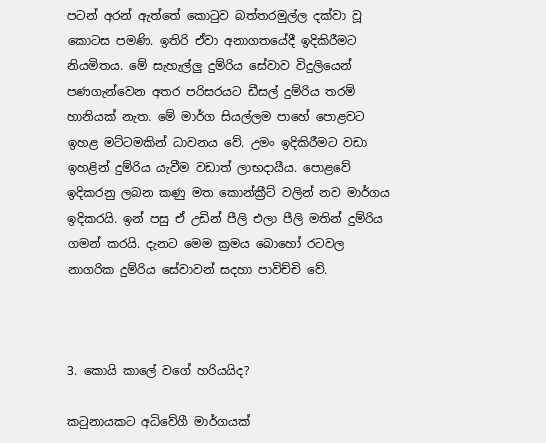පටන් අරන් ඇත්තේ කොටුව බත්තරමුල්ල දක්වා වූ කොටස පමණි. ඉතිරි ඒවා අනාගතයේදී ඉදිකිරීමට නියමිතය. මේ සැහැල්ලු දුම්රිය සේවාව විදුලියෙන් පණගැන්වෙන අතර පරිසරයට ඩීසල් දුම්රිය තරම් හානියක් නැත. මේ මාර්ග සියල්ලම පාහේ පොළවට ඉහළ මට්ටමකින් ධාවනය වේ. උමං ඉදිකිරීමට වඩා ඉහළින් දුම්රිය යැවීම වඩාත් ලාභදායීය. පොළවේ ඉදිකරනු ලබන කණු මත කොන්ක්‍රීට් වලින් නව මාර්ගය ඉදිකරයි. ඉන් පසු ඒ උඩින් පීලි එලා පීලි මතින් දුම්රිය ගමන් කරයි. දැනට මෙම ක්‍රමය බොහෝ රටවල නාගරික දුම්රිය සේවාවන් සදහා පාවිච්චි වේ.



3. කොයි කාලේ වගේ හරියයිද?

කටුනායකට අධිවේගී මාර්ගයක්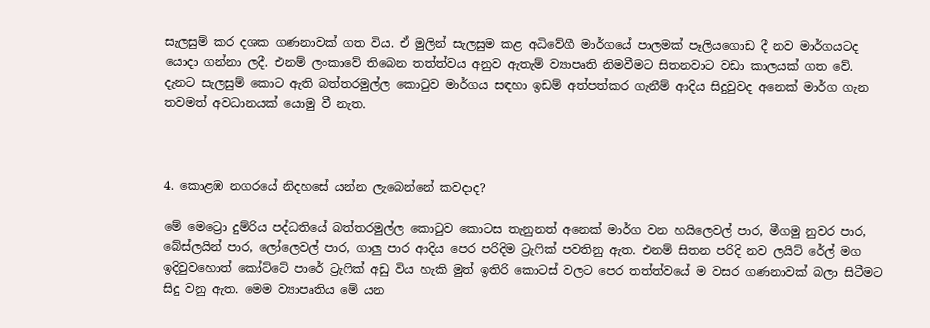සැලසුම් කර දශක ගණනාවක් ගත විය. ඒ මුලින් සැලසුම කළ අධිවේගී මාර්ගයේ පාලමක් පෑලියගොඩ දී නව මාර්ගයටද යොදා ගන්නා ලදී. එනම් ලංකාවේ තිබෙන තත්ත්වය අනුව ඇතැම් ව්‍යාපෘති නිමවීමට සිතනවාට වඩා කාලයක් ගත වේ. දැනට සැලසුම් කොට ඇති බත්තරමුල්ල කොටුව මාර්ගය සඳහා ඉඩම් අත්පත්කර ගැනීම් ආදිය සිදුවුවද අනෙක් මාර්ග ගැන තවමත් අවධානයක් යොමු වී නැත.



4. කොළඹ නගරයේ නිදහසේ යන්න ලැබෙන්නේ කවදාද?

මේ මෙට්‍රො දුම්රිය පද්ධතියේ බත්තරමුල්ල කොටුව කොටස තැනුනත් අනෙක් මාර්ග වන හයිලෙවල් පාර, මීගමු නුවර පාර, බේස්ලයින් පාර, ලෝලෙවල් පාර, ගාලු පාර ආදිය පෙර පරිදිම ට්‍රැෆික් පවතිනු ඇත. එනම් සිතන පරිදි නව ලයිට් රේල් මග ඉදිවුවහොත් කෝට්ටේ පාරේ ට්‍රැෆික් අඩු විය හැකි මුත් ඉතිරි කොටස් වලට පෙර තත්ත්වයේ ම වසර ගණනාවක් බලා සිටීමට සිදු වනු ඇත. මෙම ව්‍යාපෘතිය මේ යන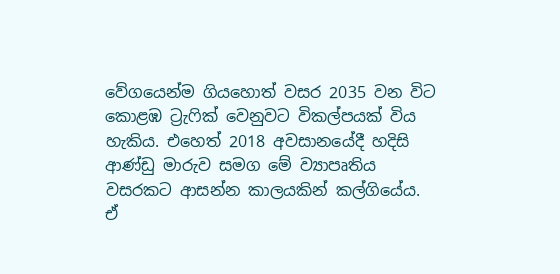වේගයෙන්ම ගියහොත් වසර 2035 වන විට කොළඹ ට්‍රැෆික් වෙනුවට විකල්පයක් විය හැකිය. එහෙත් 2018 අවසානයේදී හදිසි ආණ්ඩු මාරුව සමග මේ ව්‍යාපෘතිය වසරකට ආසන්න කාලයකින් කල්ගියේය. ඒ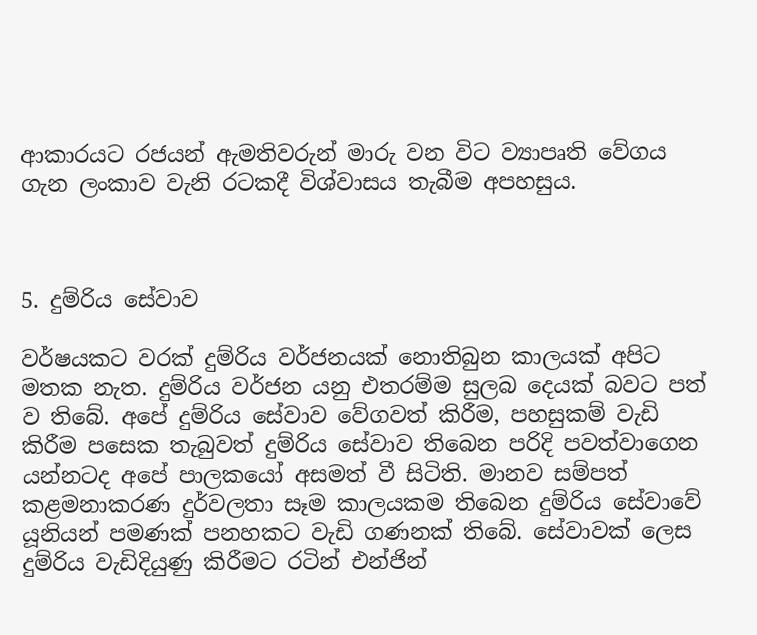ආකාරයට රජයන් ඇමතිවරුන් මාරු වන විට ව්‍යාපෘති වේගය ගැන ලංකාව වැනි රටකදී විශ්වාසය තැබීම අපහසුය.



5. දුම්රිය සේවාව

වර්ෂයකට වරක් දුම්රිය වර්ජනයක් නොතිබුන කාලයක් අපිට මතක නැත. දුම්රිය වර්ජන යනු එතරම්ම සුලබ දෙයක් බවට පත් ව තිබේ. අපේ දුම්රිය සේවාව වේගවත් කිරීම, පහසුකම් වැඩි කිරීම පසෙක තැබුවත් දුම්රිය සේවාව තිබෙන පරිදි පවත්වාගෙන යන්නටද අපේ පාලකයෝ අසමත් වී සිටිති. මානව සම්පත් කළමනාකරණ දුර්වලතා සෑම කාලයකම තිබෙන දුම්රිය සේවාවේ යූනියන් පමණක් පනහකට වැඩි ගණනක් තිබේ. සේවාවක් ලෙස දුම්රිය වැඩිදියුණු කිරීමට රටින් එන්ජින්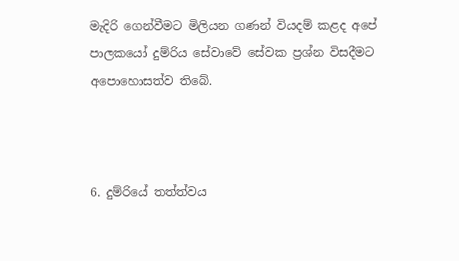මැදිරි ගෙන්වීමට මිලියන ගණන් වියදම් කළද අපේ පාලකයෝ දුම්රිය සේවාවේ සේවක ප්‍රශ්න විසදීමට අපොහොසත්ව තිබේ.



6. දුම්රියේ තත්ත්වය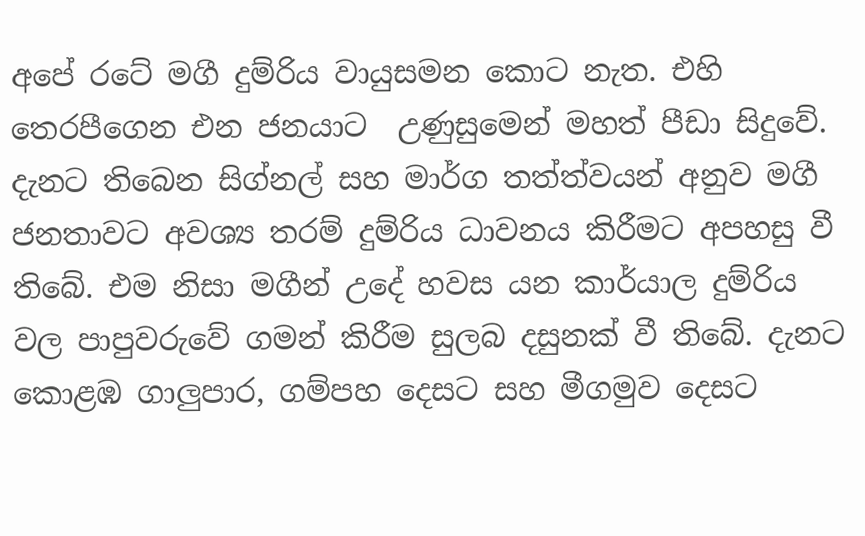අපේ රටේ මගී දුම්රිය වායුසමන කොට නැත. එහි තෙරපීගෙන එන ජනයාට  උණුසුමෙන් මහත් පීඩා සිදුවේ. දැනට තිබෙන සිග්නල් සහ මාර්ග තත්ත්වයන් අනුව මගී ජනතාවට අවශ්‍ය තරම් දුම්රිය ධාවනය කිරීමට අපහසු වී තිබේ. එම නිසා මගීන් උදේ හවස යන කාර්යාල දුම්රිය වල පාපුවරුවේ ගමන් කිරීම සුලබ දසුනක් වී තිබේ. දැනට කොළඹ ගාලුපාර, ගම්පහ දෙසට සහ මීගමුව දෙසට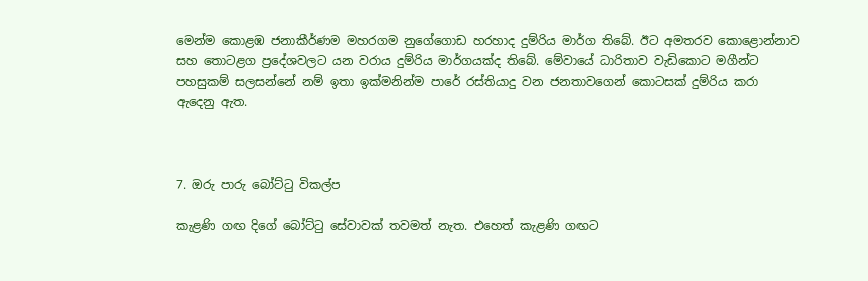මෙන්ම කොළඹ ජනාකීර්ණම මහරගම නුගේගොඩ හරහාද දුම්රිය මාර්ග තිබේ. ඊට අමතරව කොළොන්නාව සහ තොටළග ප්‍රදේශවලට යන වරාය දුම්රිය මාර්ගයක්ද තිබේ. මේවායේ ධාරිතාව වැඩිකොට මගීන්ට පහසුකම් සලසන්නේ නම් ඉතා ඉක්මනින්ම පාරේ රස්තියාදු වන ජනතාවගෙන් කොටසක් දුම්රිය කරා ඇදෙනු ඇත.



7. ඔරු පාරු බෝට්ටු විකල්ප

කැළණි ගඟ දිගේ බෝට්ටු සේවාවක් තවමත් නැත. එහෙත් කැළණි ගඟට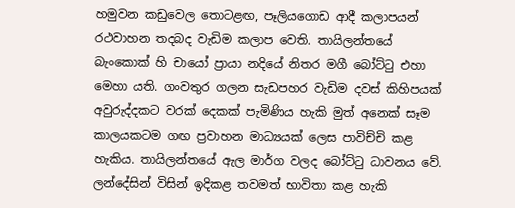හමුවන කඩුවෙල තොටළඟ, පෑලියගොඩ ආදී කලාපයන් රථවාහන තදබද වැඩිම කලාප වෙති. තායිලන්තයේ බැංකොක් හි චායෝ ප්‍රායා නදියේ නිතර මගී බෝට්ටු එහා මෙහා යති. ගංවතුර ගලන සැඩපහර වැඩිම දවස් කිහිපයක් අවුරුද්දකට වරක් දෙකක් පැමිණිය හැකි මුත් අනෙක් සෑම කාලයකටම ගඟ ප්‍රවාහන මාධ්‍යයක් ලෙස පාවිච්චි කළ හැකිය. තායිලන්තයේ ඇල මාර්ග වලද බෝට්ටු ධාවනය වේ. ලන්දේසින් විසින් ඉදිකළ තවමත් භාවිතා කළ හැකි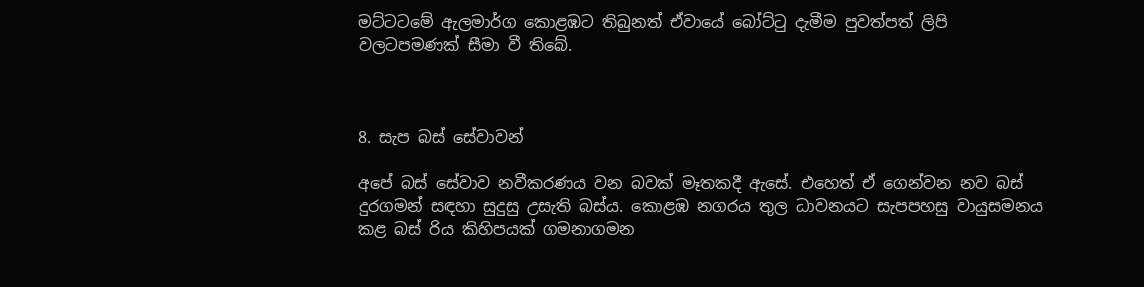මට්ටටමේ ඇලමාර්ග කොළඹට තිබුනත් ඒවායේ බෝට්ටු දැමීම පුවත්පත් ලිපි වලටපමණක් සීමා වී තිබේ.



8. සැප බස් සේවාවන්

අපේ බස් සේවාව නවීකරණය වන බවක් මෑතකදී ඇසේ. එහෙත් ඒ ගෙන්වන නව බස් දුරගමන් සඳහා සුදුසු උසැති බස්ය. කොළඹ නගරය තුල ධාවනයට සැපපහසු වායුසමනය කළ බස් රිය කිහිපයක් ගමනාගමන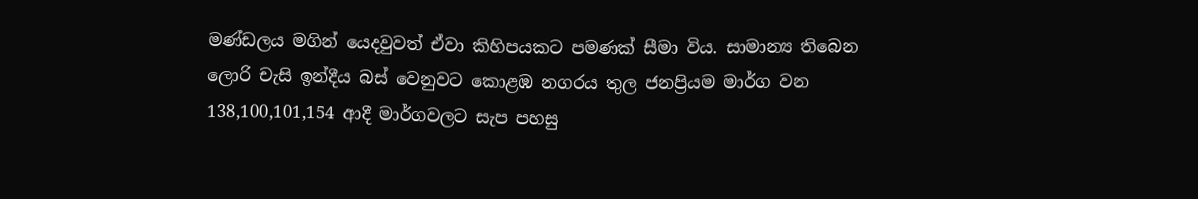මණ්ඩලය මගින් යෙදවුවත් ඒවා කිහිපයකට පමණක් සීමා විය. සාමාන්‍ය තිබෙන ලොරි චැසි ඉන්දීය බස් වෙනුවට කොළඹ නගරය තුල ජනප්‍රියම මාර්ග වන 138,100,101,154 ආදී මාර්ගවලට සැප පහසු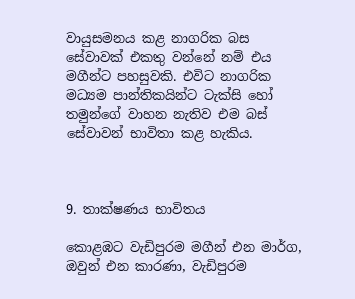වායුසමනය කළ නාගරික බස සේවාවක් එකතු වන්නේ නම් එය මගීන්ට පහසුවකි. එවිට නාගරික මධ්‍යම පාන්තිකයින්ට ටැක්සි හෝ තමුන්ගේ වාහන නැතිව එම බස් සේවාවන් භාවිතා කළ හැකිය.



9. තාක්ෂණය භාවිතය

කොළඹට වැඩිපුරම මගීන් එන මාර්ග, ඔවුන් එන කාරණා, වැඩිපුරම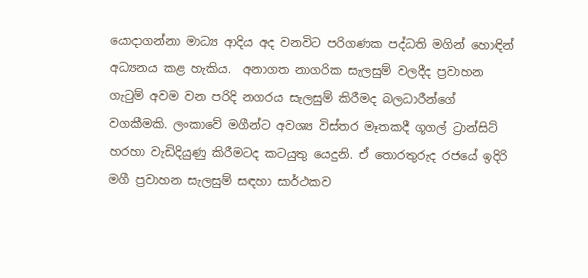යොදාගන්නා මාධ්‍ය ආදිය අද වනවිට පරිගණක පද්ධති මගින් හොඳින් අධ්‍යනය කළ හැකිය.  අනාගත නාගරික සැලසුම් වලදීද ප්‍රවාහන ගැටුම් අවම වන පරිදි නගරය සැලසුම් කිරීමද බලධාරීන්ගේ වගකීමකි. ලංකාවේ මගීන්ට අවශ්‍ය විස්තර මෑතකදී ගූගල් ට්‍රාන්සිට් හරහා වැඩිදියුණු කිරීමටද කටයුතු යෙදුනි. ඒ තොරතුරුද රජයේ ඉදිරි මගී ප්‍රවාහන සැලසුම් සඳහා සාර්ථකව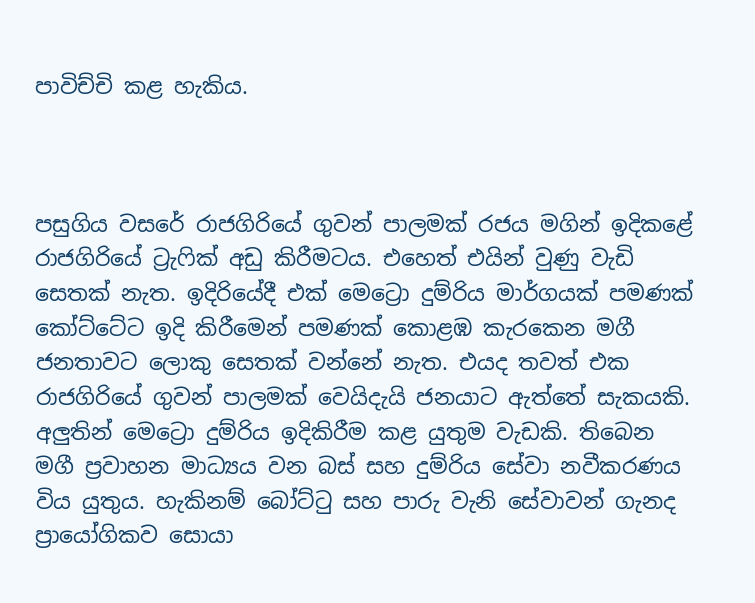පාවිච්චි කළ හැකිය.



පසුගිය වසරේ රාජගිරියේ ගුවන් පාලමක් රජය මගින් ඉදිකළේ රාජගිරියේ ට්‍රැෆික් අඩු කිරීමටය. එහෙත් එයින් වුණු වැඩි සෙතක් නැත. ඉදිරියේදී එක් මෙට්‍රො දුම්රිය මාර්ගයක් පමණක් කෝට්ටේට ඉදි කිරීමෙන් පමණක් කොළඹ කැරකෙන මගී ජනතාවට ලොකු සෙතක් වන්නේ නැත. එයද තවත් එක රාජගිරියේ ගුවන් පාලමක් වෙයිදැයි ජනයාට ඇත්තේ සැකයකි. අලුතින් මෙට්‍රො දුම්රිය ඉදිකිරීම කළ යුතුම වැඩකි. තිබෙන මගී ප්‍රවාහන මාධ්‍යය වන බස් සහ දුම්රිය සේවා නවීකරණය විය යුතුය. හැකිනම් බෝට්ටු සහ පාරු වැනි සේවාවන් ගැනද ප්‍රායෝගිකව සොයා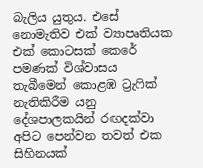බැලිය යුතුය. එසේ නොමැතිව එක් ව්‍යාපෘතියක එක් කොටසක් කෙරේ පමණක් විශ්වාසය තැබීමෙන් කොළඹ ට්‍රැෆික් නැතිකිරීම යනු දේශපාලකයින් රඟදක්වා අපිට පෙන්වන තවත් එක  සිහිනයක්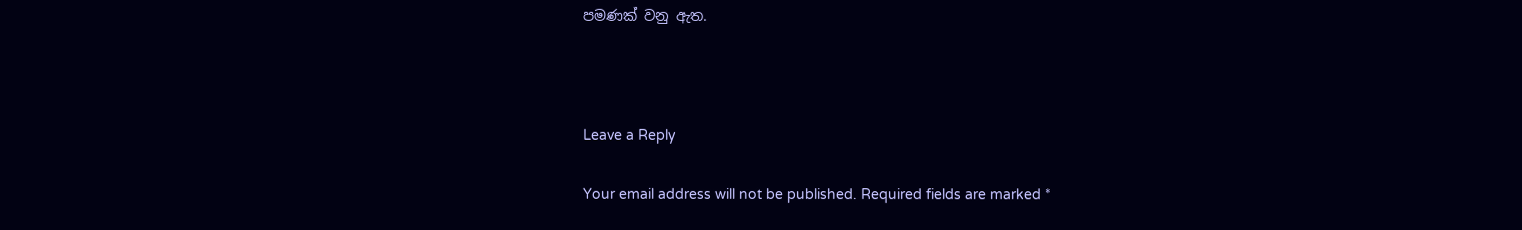පමණක් වනු ඇත.



Leave a Reply

Your email address will not be published. Required fields are marked *